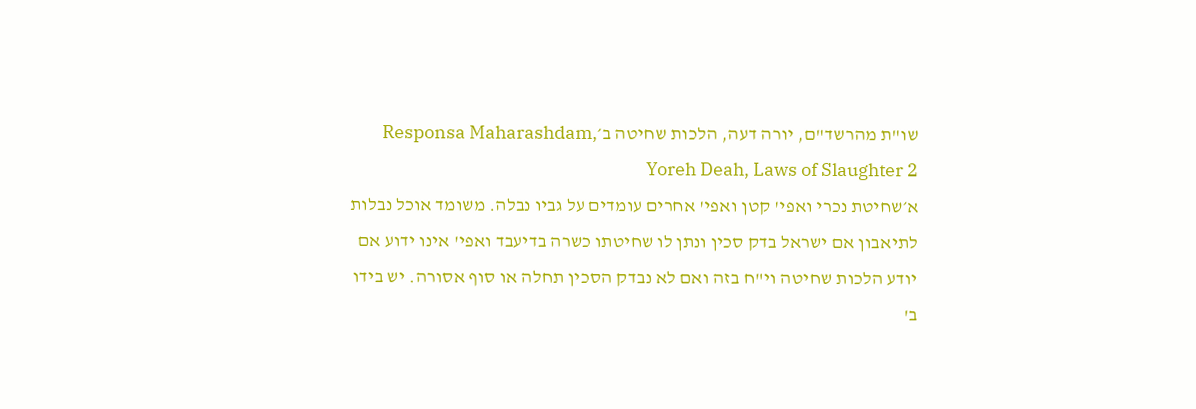שו"ת מהרשד"ם, יורה דעה, הלכות שחיטה ב׳Responsa Maharashdam, Yoreh Deah, Laws of Slaughter 2
א׳שחיטת נכרי ואפי' קטן ואפי' אחרים עומדים על גביו נבלה. משומד אוכל נבלות לתיאבון אם ישראל בדק סכין ונתן לו שחיטתו כשרה בדיעבד ואפי' אינו ידוע אם יודע הלכות שחיטה וי"ח בזה ואם לא נבדק הסכין תחלה או סוף אסורה. יש בידו ב'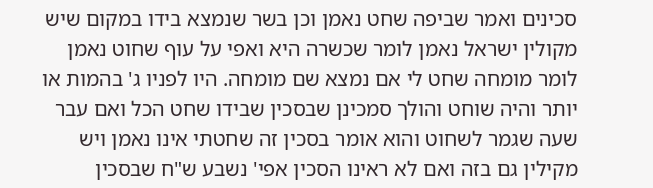סכינים ואמר שביפה שחט נאמן וכן בשר שנמצא בידו במקום שיש מקולין ישראל נאמן לומר שכשרה היא ואפי על עוף שחוט נאמן לומר מומחה שחט לי אם נמצא שם מומחה. היו לפניו ג' בהמות או יותר והיה שוחט והולך סמכינן שבסכין שבידו שחט הכל ואם עבר שעה שגמר לשחוט והוא אומר בסכין זה שחטתי אינו נאמן ויש מקילין גם בזה ואם לא ראינו הסכין אפי' נשבע ש"ח שבסכין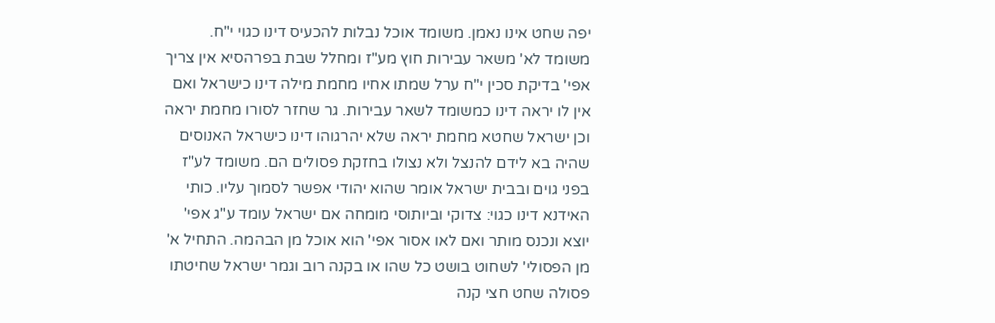יפה שחט אינו נאמן. משומד אוכל נבלות להכעיס דינו כגוי י"ח. משומד לא' משאר עבירות חוץ מע"ז ומחלל שבת בפרהסיא אין צריך אפי' בדיקת סכין י"ח ערל שמתו אחיו מחמת מילה דינו כישראל ואם אין לו יראה דינו כמשומד לשאר עבירות. גר שחזר לסורו מחמת יראה וכן ישראל שחטא מחמת יראה שלא יהרגוהו דינו כישראל האנוסים שהיה בא לידם להנצל ולא נצולו בחזקת פסולים הם. משומד לע"ז בפני גוים ובבית ישראל אומר שהוא יהודי אפשר לסמוך עליו. כותי האידנא דינו כגוי: צדוקי וביותוסי מומחה אם ישראל עומד ע"ג אפי' יוצא ונכנס מותר ואם לאו אסור אפי' הוא אוכל מן הבהמה. התחיל א' מן הפסולי' לשחוט בושט כל שהו או בקנה רוב וגמר ישראל שחיטתו פסולה שחט חצי קנה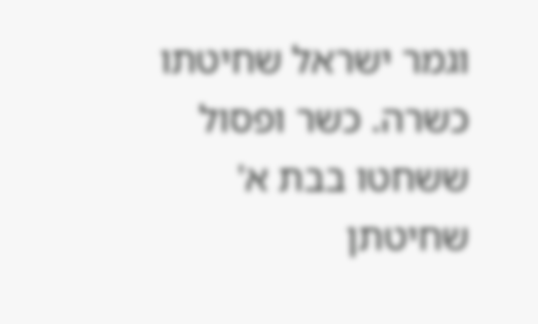וגמר ישראל שחיטתו כשרה. כשר ופסול ששחטו בבת א' שחיטתן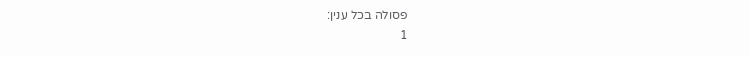פסולה בכל ענין:
1